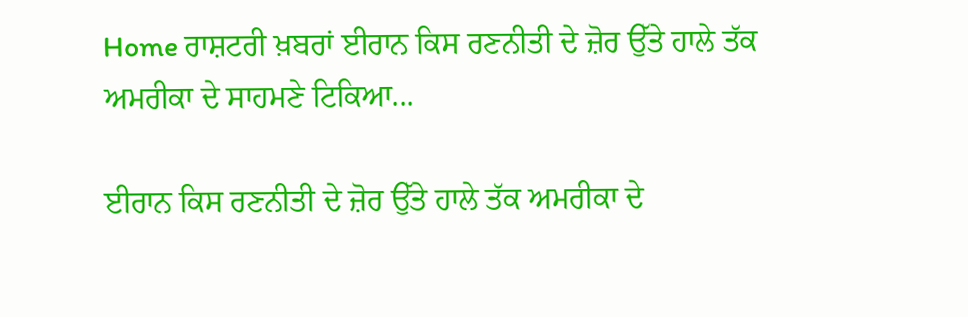Home ਰਾਸ਼ਟਰੀ ਖ਼ਬਰਾਂ ਈਰਾਨ ਕਿਸ ਰਣਨੀਤੀ ਦੇ ਜ਼ੋਰ ਉੱਤੇ ਹਾਲੇ ਤੱਕ ਅਮਰੀਕਾ ਦੇ ਸਾਹਮਣੇ ਟਿਕਿਆ...

ਈਰਾਨ ਕਿਸ ਰਣਨੀਤੀ ਦੇ ਜ਼ੋਰ ਉੱਤੇ ਹਾਲੇ ਤੱਕ ਅਮਰੀਕਾ ਦੇ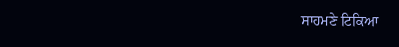ਸਾਹਮਣੇ ਟਿਕਿਆ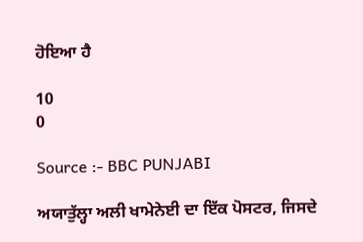ਹੋਇਆ ਹੈ

10
0

Source :- BBC PUNJABI

ਅਯਾਤੁੱਲ੍ਹਾ ਅਲੀ ਖਾਮੇਨੇਈ ਦਾ ਇੱਕ ਪੋਸਟਰ, ਜਿਸਦੇ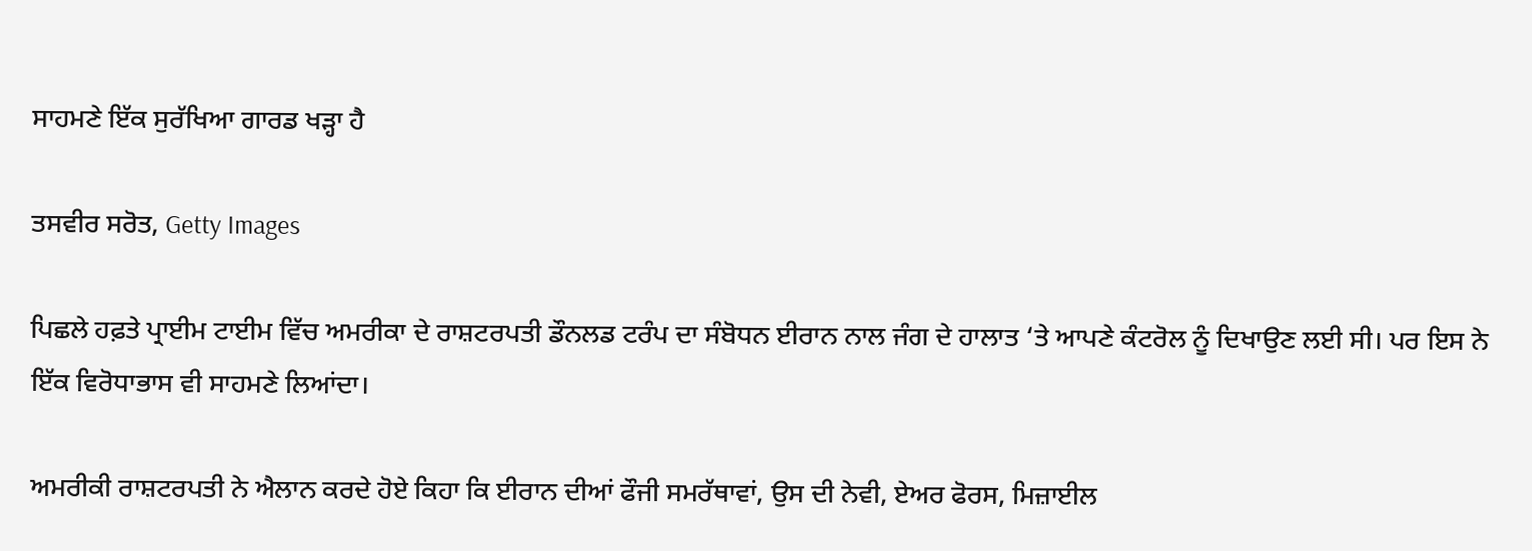ਸਾਹਮਣੇ ਇੱਕ ਸੁਰੱਖਿਆ ਗਾਰਡ ਖੜ੍ਹਾ ਹੈ

ਤਸਵੀਰ ਸਰੋਤ, Getty Images

ਪਿਛਲੇ ਹਫ਼ਤੇ ਪ੍ਰਾਈਮ ਟਾਈਮ ਵਿੱਚ ਅਮਰੀਕਾ ਦੇ ਰਾਸ਼ਟਰਪਤੀ ਡੌਨਲਡ ਟਰੰਪ ਦਾ ਸੰਬੋਧਨ ਈਰਾਨ ਨਾਲ ਜੰਗ ਦੇ ਹਾਲਾਤ ‘ਤੇ ਆਪਣੇ ਕੰਟਰੋਲ ਨੂੰ ਦਿਖਾਉਣ ਲਈ ਸੀ। ਪਰ ਇਸ ਨੇ ਇੱਕ ਵਿਰੋਧਾਭਾਸ ਵੀ ਸਾਹਮਣੇ ਲਿਆਂਦਾ।

ਅਮਰੀਕੀ ਰਾਸ਼ਟਰਪਤੀ ਨੇ ਐਲਾਨ ਕਰਦੇ ਹੋਏ ਕਿਹਾ ਕਿ ਈਰਾਨ ਦੀਆਂ ਫੌਜੀ ਸਮਰੱਥਾਵਾਂ, ਉਸ ਦੀ ਨੇਵੀ, ਏਅਰ ਫੋਰਸ, ਮਿਜ਼ਾਈਲ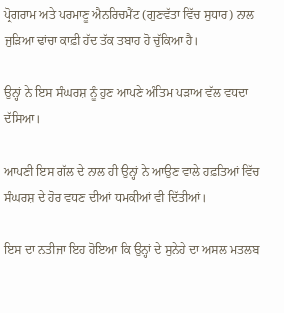ਪ੍ਰੋਗਰਾਮ ਅਤੇ ਪਰਮਾਣੂ ਐਨਰਿਚਮੈਂਟ (ਗੁਣਵੱਤਾ ਵਿੱਚ ਸੁਧਾਰ) ਨਾਲ ਜੁੜਿਆ ਢਾਂਚਾ ਕਾਫ਼ੀ ਹੱਦ ਤੱਕ ਤਬਾਹ ਹੋ ਚੁੱਕਿਆ ਹੈ।

ਉਨ੍ਹਾਂ ਨੇ ਇਸ ਸੰਘਰਸ਼ ਨੂੰ ਹੁਣ ਆਪਣੇ ਅੰਤਿਮ ਪੜਾਅ ਵੱਲ ਵਧਦਾ ਦੱਸਿਆ।

ਆਪਣੀ ਇਸ ਗੱਲ ਦੇ ਨਾਲ ਹੀ ਉਨ੍ਹਾਂ ਨੇ ਆਉਣ ਵਾਲੇ ਹਫ਼ਤਿਆਂ ਵਿੱਚ ਸੰਘਰਸ਼ ਦੇ ਹੋਰ ਵਧਣ ਦੀਆਂ ਧਮਕੀਆਂ ਵੀ ਦਿੱਤੀਆਂ।

ਇਸ ਦਾ ਨਤੀਜਾ ਇਹ ਹੋਇਆ ਕਿ ਉਨ੍ਹਾਂ ਦੇ ਸੁਨੇਹੇ ਦਾ ਅਸਲ ਮਤਲਬ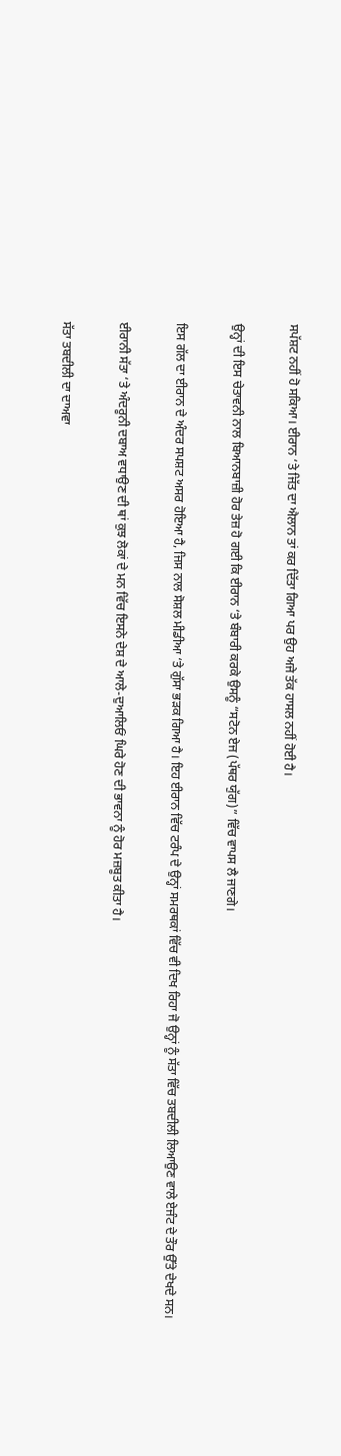ਸਪੱਸ਼ਟ ਨਹੀਂ ਹੋ ਸਕਿਆ। ਈਰਾਨ ‘ਤੇ ਜਿੱਤ ਦਾ ਐਲਾਨ ਤਾਂ ਕਰ ਦਿੱਤਾ ਗਿਆ ਪਰ ਉਹ ਅਜੇ ਤੱਕ ਹਾਸਲ ਨਹੀਂ ਹੋਈ ਹੈ।

ਉਨ੍ਹਾਂ ਦੀ ਇਸ ਚੇਤਾਵਨੀ ਨਾਲ ਬਿਆਨਬਾਜ਼ੀ ਹੋਰ ਤੇਜ਼ ਹੋ ਗਈ ਕਿ ਈਰਾਨ ‘ਤੇ ਬੰਬਾਰੀ ਕਰਕੇ ਉਸਨੂੰ “ਸਟੋਨ ਏਜ (ਪੱਥਰ ਯੁੱਗ)” ਵਿੱਚ ਵਾਪਸ ਲੈ ਜਾਣਗੇ।

ਇਸ ਗੱਲ ਦਾ ਈਰਾਨ ਦੇ ਅੰਦਰ ਸਪਸ਼ਟ ਅਸਰ ਹੋਇਆ ਹੈ, ਜਿਸ ਨਾਲ ਸੋਸ਼ਲ ਮੀਡੀਆ ‘ਤੇ ਗੁੱਸਾ ਭੜਕ ਗਿਆ ਹੈ। ਇਹ ਈਰਾਨ ਵਿੱਚ ਟਰੰਪ ਦੇ ਉਨ੍ਹਾਂ ਸਮਰਥਕਾਂ ਵਿੱਚ ਵੀ ਦਿਖ ਰਿਹਾ ਜੋ ਉਨ੍ਹਾਂ ਨੂੰ ਸੱਤਾ ਵਿੱਚ ਤਬਦੀਲੀ ਲਿਆਉਣ ਵਾਲੇ ਏਜੰਟ ਦੇ ਤੌਰ ਉੱਤੇ ਦੇਖਦੇ ਸਨ।

ਈਰਾਨੀ ਸੱਤਾ ‘ਤੇ ਅੰਦਰੂਨੀ ਦਬਾਅ ਵਧਾਉਣ ਦੀ ਥਾਂ ਕੁਝ ਲੋਕਾਂ ਦੇ ਮਨ ਵਿੱਚ ਇਸਨੇ ਦੇਸ਼ ਦੇ ਆਲੇ-ਦੁਆਲਿਓਂ ਘਿਰੇ ਹੋਣ ਦੀ ਭਾਵਨਾ ਨੂੰ ਹੋਰ ਮਜ਼ਬੂਤ ਕੀਤਾ ਹੈ।

ਸੱਤਾ ਤਬਦੀਲੀ ਦਾ ਦਾਅਵਾ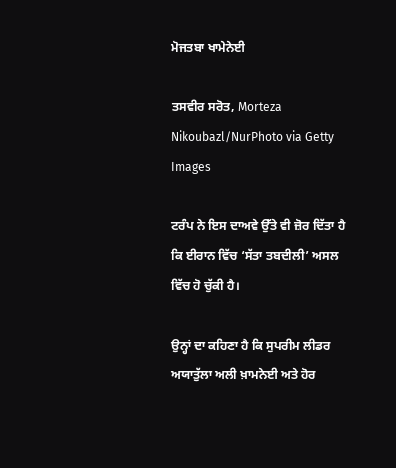ਮੋਜਤਬਾ ਖਾਮੇਨੇਈ

ਤਸਵੀਰ ਸਰੋਤ, Morteza Nikoubazl/NurPhoto via Getty Images

ਟਰੰਪ ਨੇ ਇਸ ਦਾਅਵੇ ਉੱਤੇ ਵੀ ਜ਼ੋਰ ਦਿੱਤਾ ਹੈ ਕਿ ਈਰਾਨ ਵਿੱਚ ‘ਸੱਤਾ ਤਬਦੀਲੀ’ ਅਸਲ ਵਿੱਚ ਹੋ ਚੁੱਕੀ ਹੈ।

ਉਨ੍ਹਾਂ ਦਾ ਕਹਿਣਾ ਹੈ ਕਿ ਸੁਪਰੀਮ ਲੀਡਰ ਅਯਾਤੁੱਲਾ ਅਲੀ ਖ਼ਾਮਨੇਈ ਅਤੇ ਹੋਰ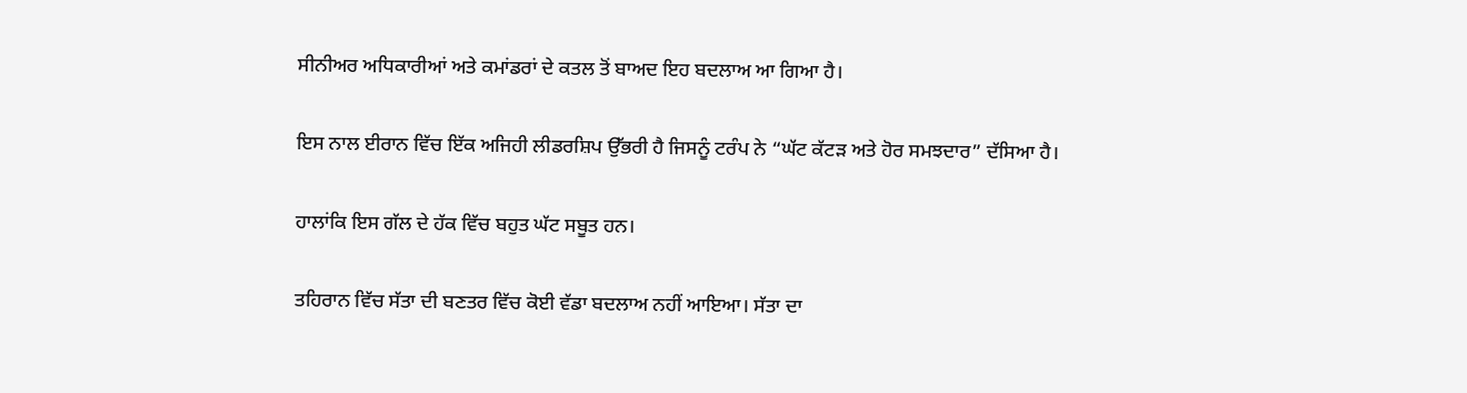ਸੀਨੀਅਰ ਅਧਿਕਾਰੀਆਂ ਅਤੇ ਕਮਾਂਡਰਾਂ ਦੇ ਕਤਲ ਤੋਂ ਬਾਅਦ ਇਹ ਬਦਲਾਅ ਆ ਗਿਆ ਹੈ।

ਇਸ ਨਾਲ ਈਰਾਨ ਵਿੱਚ ਇੱਕ ਅਜਿਹੀ ਲੀਡਰਸ਼ਿਪ ਉੱਭਰੀ ਹੈ ਜਿਸਨੂੰ ਟਰੰਪ ਨੇ “ਘੱਟ ਕੱਟੜ ਅਤੇ ਹੋਰ ਸਮਝਦਾਰ” ਦੱਸਿਆ ਹੈ।

ਹਾਲਾਂਕਿ ਇਸ ਗੱਲ ਦੇ ਹੱਕ ਵਿੱਚ ਬਹੁਤ ਘੱਟ ਸਬੂਤ ਹਨ।

ਤਹਿਰਾਨ ਵਿੱਚ ਸੱਤਾ ਦੀ ਬਣਤਰ ਵਿੱਚ ਕੋਈ ਵੱਡਾ ਬਦਲਾਅ ਨਹੀਂ ਆਇਆ। ਸੱਤਾ ਦਾ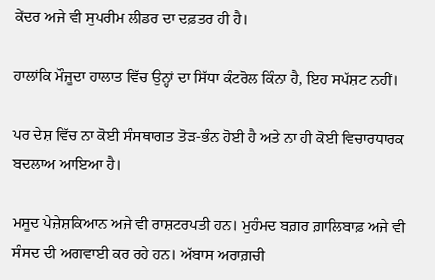ਕੇਂਦਰ ਅਜੇ ਵੀ ਸੁਪਰੀਮ ਲੀਡਰ ਦਾ ਦਫ਼ਤਰ ਹੀ ਹੈ।

ਹਾਲਾਂਕਿ ਮੌਜੂਦਾ ਹਾਲਾਤ ਵਿੱਚ ਉਨ੍ਹਾਂ ਦਾ ਸਿੱਧਾ ਕੰਟਰੋਲ ਕਿੰਨਾ ਹੈ, ਇਹ ਸਪੱਸ਼ਟ ਨਹੀਂ।

ਪਰ ਦੇਸ਼ ਵਿੱਚ ਨਾ ਕੋਈ ਸੰਸਥਾਗਤ ਤੋੜ-ਭੰਨ ਹੋਈ ਹੈ ਅਤੇ ਨਾ ਹੀ ਕੋਈ ਵਿਚਾਰਧਾਰਕ ਬਦਲਾਅ ਆਇਆ ਹੈ।

ਮਸੂਦ ਪੇਜ਼ੇਸ਼ਕਿਆਨ ਅਜੇ ਵੀ ਰਾਸ਼ਟਰਪਤੀ ਹਨ। ਮੁਹੰਮਦ ਬਗ਼ਰ ਗ਼ਾਲਿਬਾਫ਼ ਅਜੇ ਵੀ ਸੰਸਦ ਦੀ ਅਗਵਾਈ ਕਰ ਰਹੇ ਹਨ। ਅੱਬਾਸ ਅਰਾਗ਼ਚੀ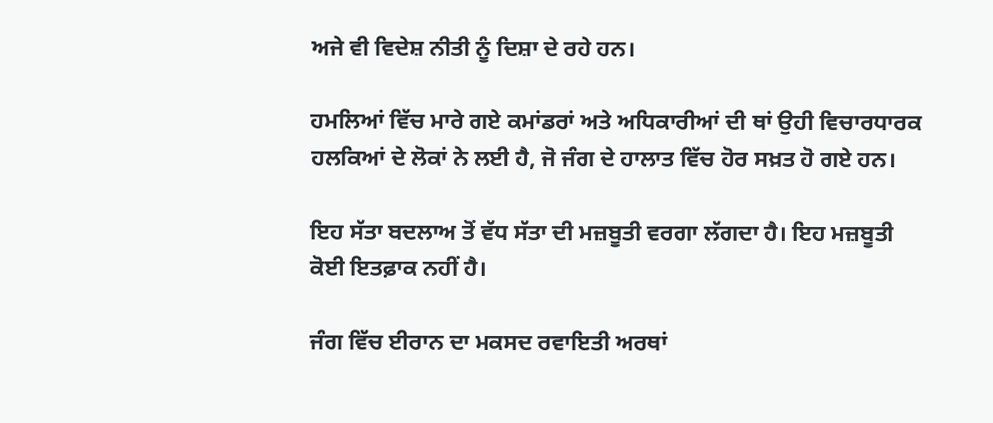ਅਜੇ ਵੀ ਵਿਦੇਸ਼ ਨੀਤੀ ਨੂੰ ਦਿਸ਼ਾ ਦੇ ਰਹੇ ਹਨ।

ਹਮਲਿਆਂ ਵਿੱਚ ਮਾਰੇ ਗਏ ਕਮਾਂਡਰਾਂ ਅਤੇ ਅਧਿਕਾਰੀਆਂ ਦੀ ਥਾਂ ਉਹੀ ਵਿਚਾਰਧਾਰਕ ਹਲਕਿਆਂ ਦੇ ਲੋਕਾਂ ਨੇ ਲਈ ਹੈ, ਜੋ ਜੰਗ ਦੇ ਹਾਲਾਤ ਵਿੱਚ ਹੋਰ ਸਖ਼ਤ ਹੋ ਗਏ ਹਨ।

ਇਹ ਸੱਤਾ ਬਦਲਾਅ ਤੋਂ ਵੱਧ ਸੱਤਾ ਦੀ ਮਜ਼ਬੂਤੀ ਵਰਗਾ ਲੱਗਦਾ ਹੈ। ਇਹ ਮਜ਼ਬੂਤੀ ਕੋਈ ਇਤਫ਼ਾਕ ਨਹੀਂ ਹੈ।

ਜੰਗ ਵਿੱਚ ਈਰਾਨ ਦਾ ਮਕਸਦ ਰਵਾਇਤੀ ਅਰਥਾਂ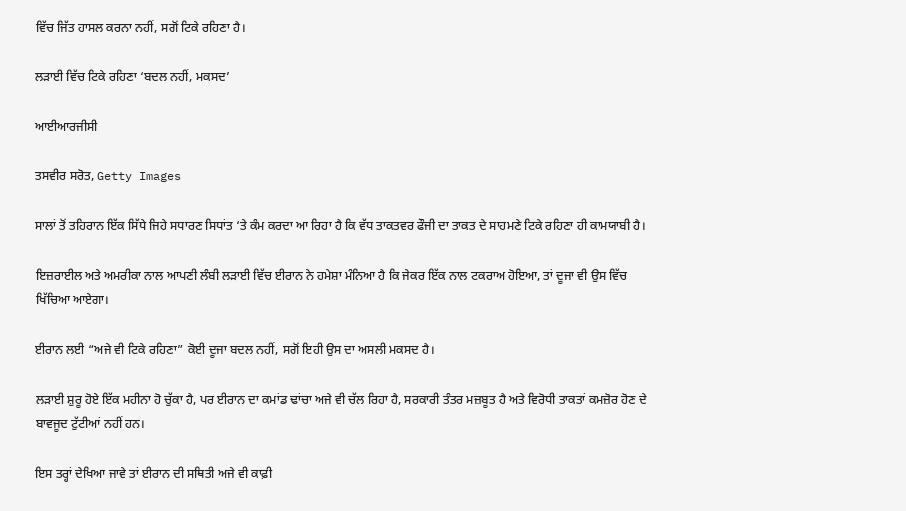ਵਿੱਚ ਜਿੱਤ ਹਾਸਲ ਕਰਨਾ ਨਹੀਂ, ਸਗੋਂ ਟਿਕੇ ਰਹਿਣਾ ਹੈ।

ਲੜਾਈ ਵਿੱਚ ਟਿਕੇ ਰਹਿਣਾ ‘ਬਦਲ ਨਹੀਂ, ਮਕਸਦ’

ਆਈਆਰਜੀਸੀ

ਤਸਵੀਰ ਸਰੋਤ, Getty Images

ਸਾਲਾਂ ਤੋਂ ਤਹਿਰਾਨ ਇੱਕ ਸਿੱਧੇ ਜਿਹੇ ਸਧਾਰਣ ਸਿਧਾਂਤ ‘ਤੇ ਕੰਮ ਕਰਦਾ ਆ ਰਿਹਾ ਹੈ ਕਿ ਵੱਧ ਤਾਕਤਵਰ ਫੌਜੀ ਦਾ ਤਾਕਤ ਦੇ ਸਾਹਮਣੇ ਟਿਕੇ ਰਹਿਣਾ ਹੀ ਕਾਮਯਾਬੀ ਹੈ।

ਇਜ਼ਰਾਈਲ ਅਤੇ ਅਮਰੀਕਾ ਨਾਲ ਆਪਣੀ ਲੰਬੀ ਲੜਾਈ ਵਿੱਚ ਈਰਾਨ ਨੇ ਹਮੇਸ਼ਾ ਮੰਨਿਆ ਹੈ ਕਿ ਜੇਕਰ ਇੱਕ ਨਾਲ ਟਕਰਾਅ ਹੋਇਆ, ਤਾਂ ਦੂਜਾ ਵੀ ਉਸ ਵਿੱਚ ਖਿੱਚਿਆ ਆਏਗਾ।

ਈਰਾਨ ਲਈ “ਅਜੇ ਵੀ ਟਿਕੇ ਰਹਿਣਾ” ਕੋਈ ਦੂਜਾ ਬਦਲ ਨਹੀਂ, ਸਗੋਂ ਇਹੀ ਉਸ ਦਾ ਅਸਲੀ ਮਕਸਦ ਹੈ।

ਲੜਾਈ ਸ਼ੁਰੂ ਹੋਏ ਇੱਕ ਮਹੀਨਾ ਹੋ ਚੁੱਕਾ ਹੈ, ਪਰ ਈਰਾਨ ਦਾ ਕਮਾਂਡ ਢਾਂਚਾ ਅਜੇ ਵੀ ਚੱਲ ਰਿਹਾ ਹੈ, ਸਰਕਾਰੀ ਤੰਤਰ ਮਜ਼ਬੂਤ ਹੈ ਅਤੇ ਵਿਰੋਧੀ ਤਾਕਤਾਂ ਕਮਜ਼ੋਰ ਹੋਣ ਦੇ ਬਾਵਜੂਦ ਟੁੱਟੀਆਂ ਨਹੀਂ ਹਨ।

ਇਸ ਤਰ੍ਹਾਂ ਦੇਖਿਆ ਜਾਵੇ ਤਾਂ ਈਰਾਨ ਦੀ ਸਥਿਤੀ ਅਜੇ ਵੀ ਕਾਫ਼ੀ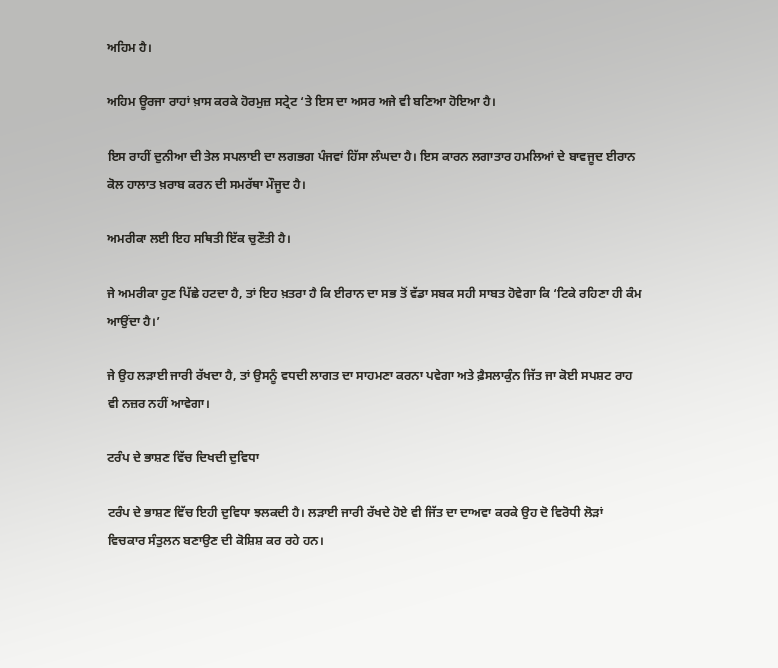ਅਹਿਮ ਹੈ।

ਅਹਿਮ ਊਰਜਾ ਰਾਹਾਂ ਖ਼ਾਸ ਕਰਕੇ ਹੋਰਮੁਜ਼ ਸਟ੍ਰੇਟ ‘ਤੇ ਇਸ ਦਾ ਅਸਰ ਅਜੇ ਵੀ ਬਣਿਆ ਹੋਇਆ ਹੈ।

ਇਸ ਰਾਹੀਂ ਦੁਨੀਆ ਦੀ ਤੇਲ ਸਪਲਾਈ ਦਾ ਲਗਭਗ ਪੰਜਵਾਂ ਹਿੱਸਾ ਲੰਘਦਾ ਹੈ। ਇਸ ਕਾਰਨ ਲਗਾਤਾਰ ਹਮਲਿਆਂ ਦੇ ਬਾਵਜੂਦ ਈਰਾਨ ਕੋਲ ਹਾਲਾਤ ਖ਼ਰਾਬ ਕਰਨ ਦੀ ਸਮਰੱਥਾ ਮੌਜੂਦ ਹੈ।

ਅਮਰੀਕਾ ਲਈ ਇਹ ਸਥਿਤੀ ਇੱਕ ਚੁਣੌਤੀ ਹੈ।

ਜੇ ਅਮਰੀਕਾ ਹੁਣ ਪਿੱਛੇ ਹਟਦਾ ਹੈ, ਤਾਂ ਇਹ ਖ਼ਤਰਾ ਹੈ ਕਿ ਈਰਾਨ ਦਾ ਸਭ ਤੋਂ ਵੱਡਾ ਸਬਕ ਸਹੀ ਸਾਬਤ ਹੋਵੇਗਾ ਕਿ ‘ਟਿਕੇ ਰਹਿਣਾ ਹੀ ਕੰਮ ਆਉਂਦਾ ਹੈ।’

ਜੇ ਉਹ ਲੜਾਈ ਜਾਰੀ ਰੱਖਦਾ ਹੈ, ਤਾਂ ਉਸਨੂੰ ਵਧਦੀ ਲਾਗਤ ਦਾ ਸਾਹਮਣਾ ਕਰਨਾ ਪਵੇਗਾ ਅਤੇ ਫ਼ੈਸਲਾਕੁੰਨ ਜਿੱਤ ਜਾ ਕੋਈ ਸਪਸ਼ਟ ਰਾਹ ਵੀ ਨਜ਼ਰ ਨਹੀਂ ਆਵੇਗਾ।

ਟਰੰਪ ਦੇ ਭਾਸ਼ਣ ਵਿੱਚ ਦਿਖਦੀ ਦੁਵਿਧਾ

ਟਰੰਪ ਦੇ ਭਾਸ਼ਣ ਵਿੱਚ ਇਹੀ ਦੁਵਿਧਾ ਝਲਕਦੀ ਹੈ। ਲੜਾਈ ਜਾਰੀ ਰੱਖਦੇ ਹੋਏ ਵੀ ਜਿੱਤ ਦਾ ਦਾਅਵਾ ਕਰਕੇ ਉਹ ਦੋ ਵਿਰੋਧੀ ਲੋੜਾਂ ਵਿਚਕਾਰ ਸੰਤੁਲਨ ਬਣਾਉਣ ਦੀ ਕੋਸ਼ਿਸ਼ ਕਰ ਰਹੇ ਹਨ।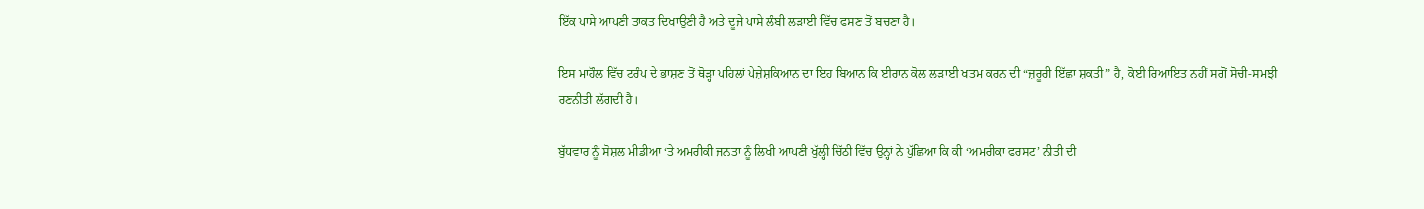ਇੱਕ ਪਾਸੇ ਆਪਣੀ ਤਾਕਤ ਦਿਖਾਉਣੀ ਹੈ ਅਤੇ ਦੂਜੇ ਪਾਸੇ ਲੰਬੀ ਲੜਾਈ ਵਿੱਚ ਫਸਣ ਤੋਂ ਬਚਣਾ ਹੈ।

ਇਸ ਮਾਹੌਲ ਵਿੱਚ ਟਰੰਪ ਦੇ ਭਾਸ਼ਣ ਤੋਂ ਥੋੜ੍ਹਾ ਪਹਿਲਾਂ ਪੇਜ਼ੇਸ਼ਕਿਆਨ ਦਾ ਇਹ ਬਿਆਨ ਕਿ ਈਰਾਨ ਕੋਲ ਲੜਾਈ ਖਤਮ ਕਰਨ ਦੀ “ਜ਼ਰੂਰੀ ਇੱਛਾ ਸ਼ਕਤੀ” ਹੈ, ਕੋਈ ਰਿਆਇਤ ਨਹੀਂ ਸਗੋਂ ਸੋਚੀ-ਸਮਝੀ ਰਣਨੀਤੀ ਲੱਗਦੀ ਹੈ।

ਬੁੱਧਵਾਰ ਨੂੰ ਸੋਸ਼ਲ ਮੀਡੀਆ ‘ਤੇ ਅਮਰੀਕੀ ਜਨਤਾ ਨੂੰ ਲਿਖੀ ਆਪਣੀ ਖੁੱਲ੍ਹੀ ਚਿੱਠੀ ਵਿੱਚ ਉਨ੍ਹਾਂ ਨੇ ਪੁੱਛਿਆ ਕਿ ਕੀ ‘ਅਮਰੀਕਾ ਫਰਸਟ’ ਨੀਤੀ ਦੀ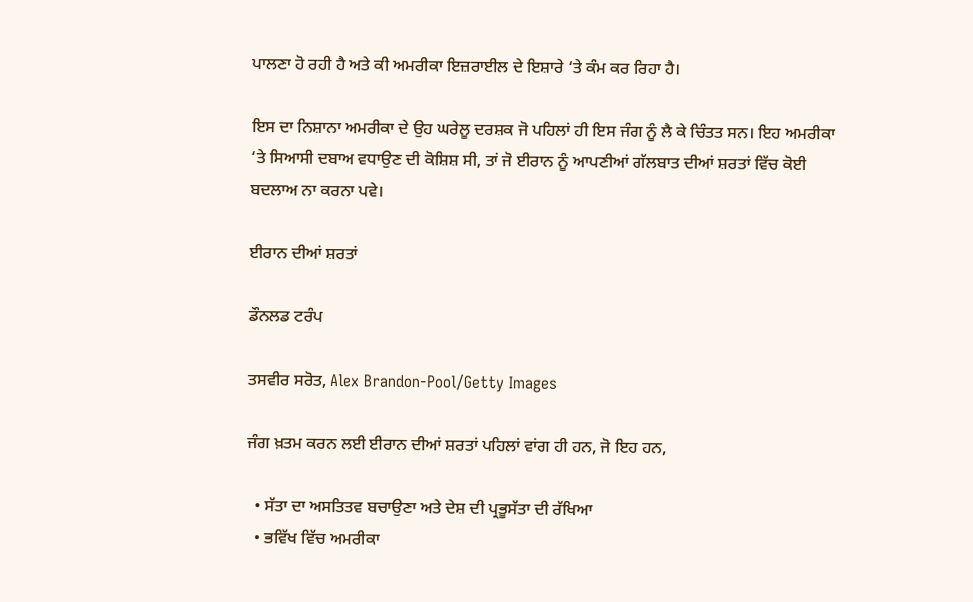ਪਾਲਣਾ ਹੋ ਰਹੀ ਹੈ ਅਤੇ ਕੀ ਅਮਰੀਕਾ ਇਜ਼ਰਾਈਲ ਦੇ ਇਸ਼ਾਰੇ ‘ਤੇ ਕੰਮ ਕਰ ਰਿਹਾ ਹੈ।

ਇਸ ਦਾ ਨਿਸ਼ਾਨਾ ਅਮਰੀਕਾ ਦੇ ਉਹ ਘਰੇਲੂ ਦਰਸ਼ਕ ਜੋ ਪਹਿਲਾਂ ਹੀ ਇਸ ਜੰਗ ਨੂੰ ਲੈ ਕੇ ਚਿੰਤਤ ਸਨ। ਇਹ ਅਮਰੀਕਾ ‘ਤੇ ਸਿਆਸੀ ਦਬਾਅ ਵਧਾਉਣ ਦੀ ਕੋਸ਼ਿਸ਼ ਸੀ, ਤਾਂ ਜੋ ਈਰਾਨ ਨੂੰ ਆਪਣੀਆਂ ਗੱਲਬਾਤ ਦੀਆਂ ਸ਼ਰਤਾਂ ਵਿੱਚ ਕੋਈ ਬਦਲਾਅ ਨਾ ਕਰਨਾ ਪਵੇ।

ਈਰਾਨ ਦੀਆਂ ਸ਼ਰਤਾਂ

ਡੌਨਲਡ ਟਰੰਪ

ਤਸਵੀਰ ਸਰੋਤ, Alex Brandon-Pool/Getty Images

ਜੰਗ ਖ਼ਤਮ ਕਰਨ ਲਈ ਈਰਾਨ ਦੀਆਂ ਸ਼ਰਤਾਂ ਪਹਿਲਾਂ ਵਾਂਗ ਹੀ ਹਨ, ਜੋ ਇਹ ਹਨ,

  • ਸੱਤਾ ਦਾ ਅਸਤਿਤਵ ਬਚਾਉਣਾ ਅਤੇ ਦੇਸ਼ ਦੀ ਪ੍ਰਭੂਸੱਤਾ ਦੀ ਰੱਖਿਆ
  • ਭਵਿੱਖ ਵਿੱਚ ਅਮਰੀਕਾ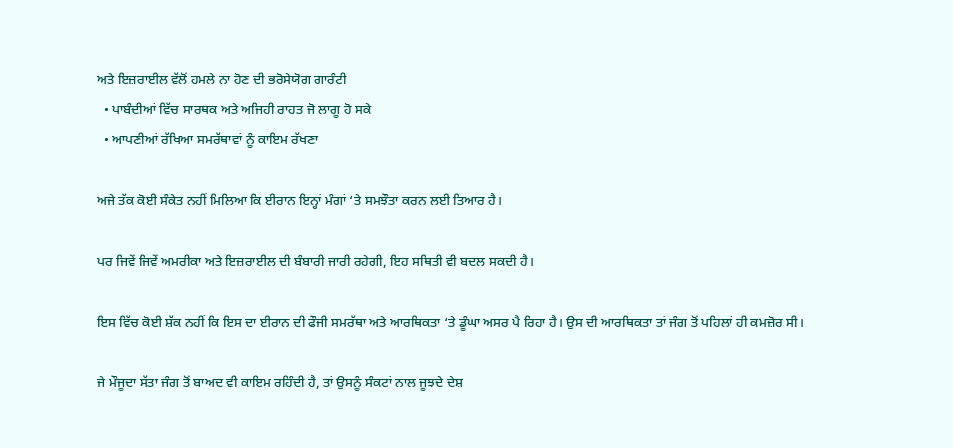ਅਤੇ ਇਜ਼ਰਾਈਲ ਵੱਲੋਂ ਹਮਲੇ ਨਾ ਹੋਣ ਦੀ ਭਰੋਸੇਯੋਗ ਗਾਰੰਟੀ
  • ਪਾਬੰਦੀਆਂ ਵਿੱਚ ਸਾਰਥਕ ਅਤੇ ਅਜਿਹੀ ਰਾਹਤ ਜੋ ਲਾਗੂ ਹੋ ਸਕੇ
  • ਆਪਣੀਆਂ ਰੱਖਿਆ ਸਮਰੱਥਾਵਾਂ ਨੂੰ ਕਾਇਮ ਰੱਖਣਾ

ਅਜੇ ਤੱਕ ਕੋਈ ਸੰਕੇਤ ਨਹੀਂ ਮਿਲਿਆ ਕਿ ਈਰਾਨ ਇਨ੍ਹਾਂ ਮੰਗਾਂ ‘ਤੇ ਸਮਝੌਤਾ ਕਰਨ ਲਈ ਤਿਆਰ ਹੈ।

ਪਰ ਜਿਵੇਂ ਜਿਵੇਂ ਅਮਰੀਕਾ ਅਤੇ ਇਜ਼ਰਾਈਲ ਦੀ ਬੰਬਾਰੀ ਜਾਰੀ ਰਹੇਗੀ, ਇਹ ਸਥਿਤੀ ਵੀ ਬਦਲ ਸਕਦੀ ਹੈ।

ਇਸ ਵਿੱਚ ਕੋਈ ਸ਼ੱਕ ਨਹੀਂ ਕਿ ਇਸ ਦਾ ਈਰਾਨ ਦੀ ਫੌਜੀ ਸਮਰੱਥਾ ਅਤੇ ਆਰਥਿਕਤਾ ‘ਤੇ ਡੂੰਘਾ ਅਸਰ ਪੈ ਰਿਹਾ ਹੈ। ਉਸ ਦੀ ਆਰਥਿਕਤਾ ਤਾਂ ਜੰਗ ਤੋਂ ਪਹਿਲਾਂ ਹੀ ਕਮਜ਼ੋਰ ਸੀ।

ਜੇ ਮੌਜੂਦਾ ਸੱਤਾ ਜੰਗ ਤੋਂ ਬਾਅਦ ਵੀ ਕਾਇਮ ਰਹਿੰਦੀ ਹੈ, ਤਾਂ ਉਸਨੂੰ ਸੰਕਟਾਂ ਨਾਲ ਜੂਝਦੇ ਦੇਸ਼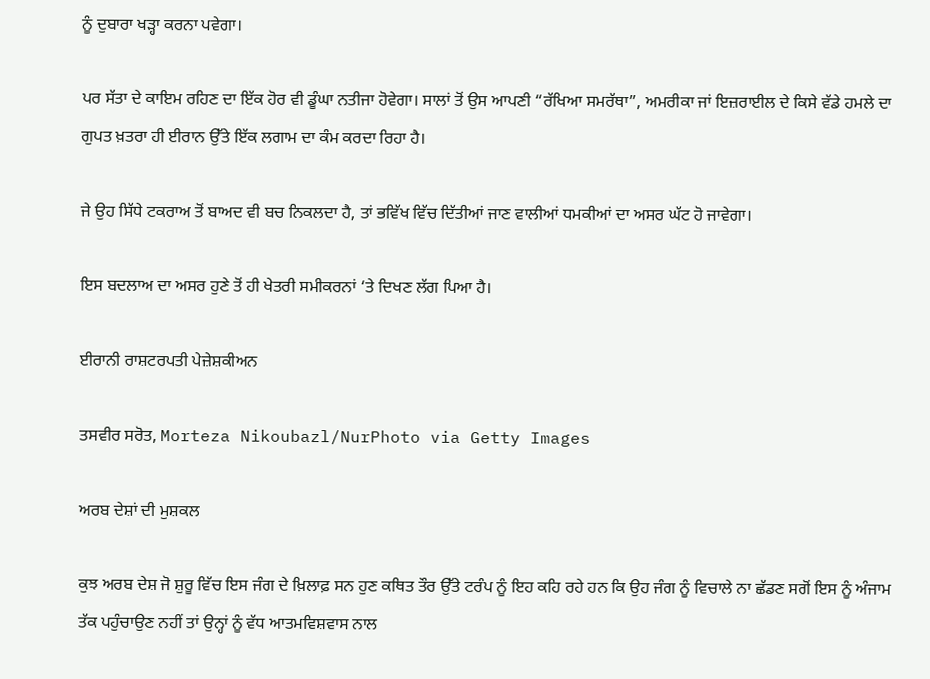ਨੂੰ ਦੁਬਾਰਾ ਖੜ੍ਹਾ ਕਰਨਾ ਪਵੇਗਾ।

ਪਰ ਸੱਤਾ ਦੇ ਕਾਇਮ ਰਹਿਣ ਦਾ ਇੱਕ ਹੋਰ ਵੀ ਡੂੰਘਾ ਨਤੀਜਾ ਹੋਵੇਗਾ। ਸਾਲਾਂ ਤੋਂ ਉਸ ਆਪਣੀ “ਰੱਖਿਆ ਸਮਰੱਥਾ”, ਅਮਰੀਕਾ ਜਾਂ ਇਜ਼ਰਾਈਲ ਦੇ ਕਿਸੇ ਵੱਡੇ ਹਮਲੇ ਦਾ ਗੁਪਤ ਖ਼ਤਰਾ ਹੀ ਈਰਾਨ ਉੱਤੇ ਇੱਕ ਲਗਾਮ ਦਾ ਕੰਮ ਕਰਦਾ ਰਿਹਾ ਹੈ।

ਜੇ ਉਹ ਸਿੱਧੇ ਟਕਰਾਅ ਤੋਂ ਬਾਅਦ ਵੀ ਬਚ ਨਿਕਲਦਾ ਹੈ, ਤਾਂ ਭਵਿੱਖ ਵਿੱਚ ਦਿੱਤੀਆਂ ਜਾਣ ਵਾਲੀਆਂ ਧਮਕੀਆਂ ਦਾ ਅਸਰ ਘੱਟ ਹੋ ਜਾਵੇਗਾ।

ਇਸ ਬਦਲਾਅ ਦਾ ਅਸਰ ਹੁਣੇ ਤੋਂ ਹੀ ਖੇਤਰੀ ਸਮੀਕਰਨਾਂ ‘ਤੇ ਦਿਖਣ ਲੱਗ ਪਿਆ ਹੈ।

ਈਰਾਨੀ ਰਾਸ਼ਟਰਪਤੀ ਪੇਜ਼ੇਸ਼ਕੀਅਨ

ਤਸਵੀਰ ਸਰੋਤ, Morteza Nikoubazl/NurPhoto via Getty Images

ਅਰਬ ਦੇਸ਼ਾਂ ਦੀ ਮੁਸ਼ਕਲ

ਕੁਝ ਅਰਬ ਦੇਸ਼ ਜੋ ਸ਼ੁਰੂ ਵਿੱਚ ਇਸ ਜੰਗ ਦੇ ਖ਼ਿਲਾਫ਼ ਸਨ ਹੁਣ ਕਥਿਤ ਤੌਰ ਉੱਤੇ ਟਰੰਪ ਨੂੰ ਇਹ ਕਹਿ ਰਹੇ ਹਨ ਕਿ ਉਹ ਜੰਗ ਨੂੰ ਵਿਚਾਲੇ ਨਾ ਛੱਡਣ ਸਗੋਂ ਇਸ ਨੂੰ ਅੰਜਾਮ ਤੱਕ ਪਹੁੰਚਾਉਣ ਨਹੀਂ ਤਾਂ ਉਨ੍ਹਾਂ ਨੂੰ ਵੱਧ ਆਤਮਵਿਸ਼ਵਾਸ ਨਾਲ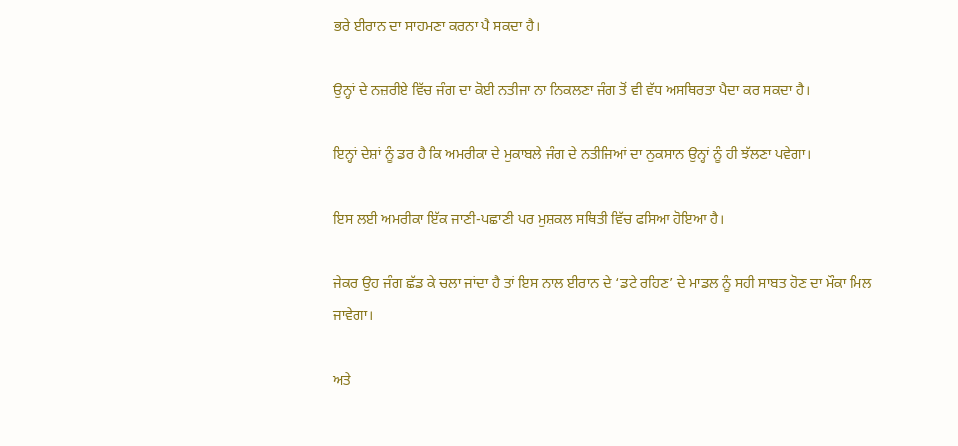ਭਰੇ ਈਰਾਨ ਦਾ ਸਾਹਮਣਾ ਕਰਨਾ ਪੈ ਸਕਦਾ ਹੈ।

ਉਨ੍ਹਾਂ ਦੇ ਨਜ਼ਰੀਏ ਵਿੱਚ ਜੰਗ ਦਾ ਕੋਈ ਨਤੀਜਾ ਨਾ ਨਿਕਲਣਾ ਜੰਗ ਤੋਂ ਵੀ ਵੱਧ ਅਸਥਿਰਤਾ ਪੈਦਾ ਕਰ ਸਕਦਾ ਹੈ।

ਇਨ੍ਹਾਂ ਦੇਸ਼ਾਂ ਨੂੰ ਡਰ ਹੈ ਕਿ ਅਮਰੀਕਾ ਦੇ ਮੁਕਾਬਲੇ ਜੰਗ ਦੇ ਨਤੀਜਿਆਂ ਦਾ ਨੁਕਸਾਨ ਉਨ੍ਹਾਂ ਨੂੰ ਹੀ ਝੱਲਣਾ ਪਵੇਗਾ।

ਇਸ ਲਈ ਅਮਰੀਕਾ ਇੱਕ ਜਾਣੀ-ਪਛਾਣੀ ਪਰ ਮੁਸ਼ਕਲ ਸਥਿਤੀ ਵਿੱਚ ਫਸਿਆ ਹੋਇਆ ਹੈ।

ਜੇਕਰ ਉਹ ਜੰਗ ਛੱਡ ਕੇ ਚਲਾ ਜਾਂਦਾ ਹੈ ਤਾਂ ਇਸ ਨਾਲ ਈਰਾਨ ਦੇ ‘ਡਟੇ ਰਹਿਣ’ ਦੇ ਮਾਡਲ ਨੂੰ ਸਹੀ ਸਾਬਤ ਹੋਣ ਦਾ ਮੌਕਾ ਮਿਲ ਜਾਵੇਗਾ।

ਅਤੇ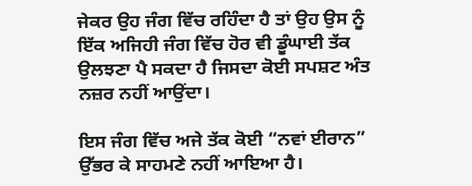ਜੇਕਰ ਉਹ ਜੰਗ ਵਿੱਚ ਰਹਿੰਦਾ ਹੈ ਤਾਂ ਉਹ ਉਸ ਨੂੰ ਇੱਕ ਅਜਿਹੀ ਜੰਗ ਵਿੱਚ ਹੋਰ ਵੀ ਡੂੰਘਾਈ ਤੱਕ ਉਲਝਣਾ ਪੈ ਸਕਦਾ ਹੈ ਜਿਸਦਾ ਕੋਈ ਸਪਸ਼ਟ ਅੰਤ ਨਜ਼ਰ ਨਹੀਂ ਆਉਂਦਾ।

ਇਸ ਜੰਗ ਵਿੱਚ ਅਜੇ ਤੱਕ ਕੋਈ “ਨਵਾਂ ਈਰਾਨ” ਉੱਭਰ ਕੇ ਸਾਹਮਣੇ ਨਹੀਂ ਆਇਆ ਹੈ।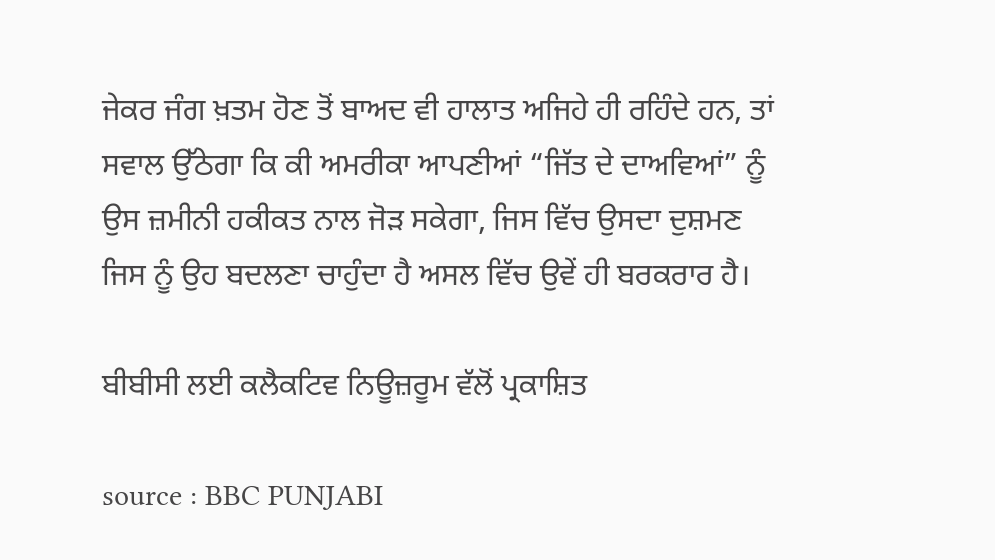ਜੇਕਰ ਜੰਗ ਖ਼ਤਮ ਹੋਣ ਤੋਂ ਬਾਅਦ ਵੀ ਹਾਲਾਤ ਅਜਿਹੇ ਹੀ ਰਹਿੰਦੇ ਹਨ, ਤਾਂ ਸਵਾਲ ਉੱਠੇਗਾ ਕਿ ਕੀ ਅਮਰੀਕਾ ਆਪਣੀਆਂ “ਜਿੱਤ ਦੇ ਦਾਅਵਿਆਂ” ਨੂੰ ਉਸ ਜ਼ਮੀਨੀ ਹਕੀਕਤ ਨਾਲ ਜੋੜ ਸਕੇਗਾ, ਜਿਸ ਵਿੱਚ ਉਸਦਾ ਦੁਸ਼ਮਣ ਜਿਸ ਨੂੰ ਉਹ ਬਦਲਣਾ ਚਾਹੁੰਦਾ ਹੈ ਅਸਲ ਵਿੱਚ ਉਵੇਂ ਹੀ ਬਰਕਰਾਰ ਹੈ।

ਬੀਬੀਸੀ ਲਈ ਕਲੈਕਟਿਵ ਨਿਊਜ਼ਰੂਮ ਵੱਲੋਂ ਪ੍ਰਕਾਸ਼ਿਤ

source : BBC PUNJABI